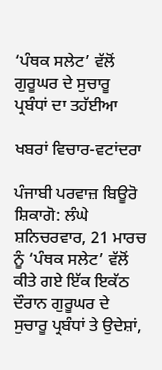‘ਪੰਥਕ ਸਲੇਟ’ ਵੱਲੋਂ ਗੁਰੂਘਰ ਦੇ ਸੁਚਾਰੂ ਪ੍ਰਬੰਧਾਂ ਦਾ ਤਹੱਈਆ

ਖਬਰਾਂ ਵਿਚਾਰ-ਵਟਾਂਦਰਾ

ਪੰਜਾਬੀ ਪਰਵਾਜ਼ ਬਿਊਰੋ
ਸ਼ਿਕਾਗੋ: ਲੰਘੇ ਸ਼ਨਿਚਰਵਾਰ, 21 ਮਾਰਚ ਨੂੰ ‘ਪੰਥਕ ਸਲੇਟ’ ਵੱਲੋਂ ਕੀਤੇ ਗਏ ਇੱਕ ਇਕੱਠ ਦੌਰਾਨ ਗੁਰੂਘਰ ਦੇ ਸੁਚਾਰੂ ਪ੍ਰਬੰਧਾਂ ਤੇ ਉਦੇਸ਼ਾਂ,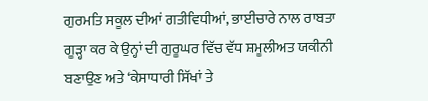ਗੁਰਮਤਿ ਸਕੂਲ ਦੀਆਂ ਗਤੀਵਿਧੀਆਂ, ਭਾਈਚਾਰੇ ਨਾਲ ਰਾਬਤਾ ਗੂੜ੍ਹਾ ਕਰ ਕੇ ਉਨ੍ਹਾਂ ਦੀ ਗੁਰੂਘਰ ਵਿੱਚ ਵੱਧ ਸ਼ਮੂਲੀਅਤ ਯਕੀਨੀ ਬਣਾਉਣ ਅਤੇ ‘ਕੇਸਾਧਾਰੀ ਸਿੱਖਾਂ ਤੇ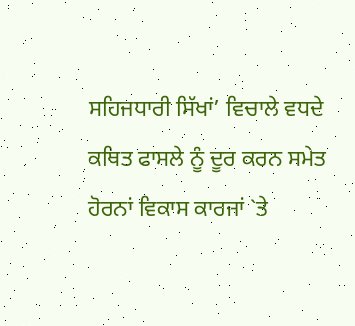ਸਹਿਜਧਾਰੀ ਸਿੱਖਾਂ’ ਵਿਚਾਲੇ ਵਧਦੇ ਕਥਿਤ ਫਾਸਲੇ ਨੂੰ ਦੂਰ ਕਰਨ ਸਮੇਤ ਹੋਰਨਾਂ ਵਿਕਾਸ ਕਾਰਜਾਂ `ਤੇ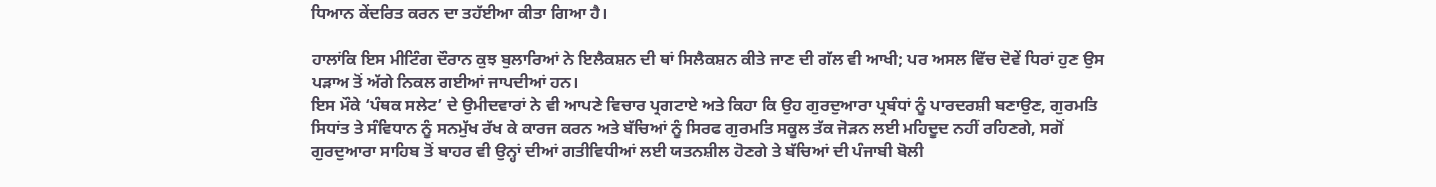ਧਿਆਨ ਕੇਂਦਰਿਤ ਕਰਨ ਦਾ ਤਹੱਈਆ ਕੀਤਾ ਗਿਆ ਹੈ।

ਹਾਲਾਂਕਿ ਇਸ ਮੀਟਿੰਗ ਦੌਰਾਨ ਕੁਝ ਬੁਲਾਰਿਆਂ ਨੇ ਇਲੈਕਸ਼ਨ ਦੀ ਥਾਂ ਸਿਲੈਕਸ਼ਨ ਕੀਤੇ ਜਾਣ ਦੀ ਗੱਲ ਵੀ ਆਖੀ; ਪਰ ਅਸਲ ਵਿੱਚ ਦੋਵੇਂ ਧਿਰਾਂ ਹੁਣ ਉਸ ਪੜਾਅ ਤੋਂ ਅੱਗੇ ਨਿਕਲ ਗਈਆਂ ਜਾਪਦੀਆਂ ਹਨ।
ਇਸ ਮੌਕੇ ‘ਪੰਥਕ ਸਲੇਟ’ ਦੇ ਉਮੀਦਵਾਰਾਂ ਨੇ ਵੀ ਆਪਣੇ ਵਿਚਾਰ ਪ੍ਰਗਟਾਏ ਅਤੇ ਕਿਹਾ ਕਿ ਉਹ ਗੁਰਦੁਆਰਾ ਪ੍ਰਬੰਧਾਂ ਨੂੰ ਪਾਰਦਰਸ਼ੀ ਬਣਾਉਣ, ਗੁਰਮਤਿ ਸਿਧਾਂਤ ਤੇ ਸੰਵਿਧਾਨ ਨੂੰ ਸਨਮੁੱਖ ਰੱਖ ਕੇ ਕਾਰਜ ਕਰਨ ਅਤੇ ਬੱਚਿਆਂ ਨੂੰ ਸਿਰਫ ਗੁਰਮਤਿ ਸਕੂਲ ਤੱਕ ਜੋੜਨ ਲਈ ਮਹਿਦੂਦ ਨਹੀਂ ਰਹਿਣਗੇ, ਸਗੋਂ ਗੁਰਦੁਆਰਾ ਸਾਹਿਬ ਤੋਂ ਬਾਹਰ ਵੀ ਉਨ੍ਹਾਂ ਦੀਆਂ ਗਤੀਵਿਧੀਆਂ ਲਈ ਯਤਨਸ਼ੀਲ ਹੋਣਗੇ ਤੇ ਬੱਚਿਆਂ ਦੀ ਪੰਜਾਬੀ ਬੋਲੀ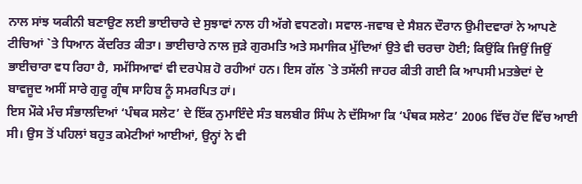ਨਾਲ ਸਾਂਝ ਯਕੀਨੀ ਬਣਾਉਣ ਲਈ ਭਾਈਚਾਰੇ ਦੇ ਸੁਝਾਵਾਂ ਨਾਲ ਹੀ ਅੱਗੇ ਵਧਣਗੇ। ਸਵਾਲ-ਜਵਾਬ ਦੇ ਸੈਸ਼ਨ ਦੌਰਾਨ ਉਮੀਦਵਾਰਾਂ ਨੇ ਆਪਣੇ ਟੀਚਿਆਂ `ਤੇ ਧਿਆਨ ਕੇਂਦਰਿਤ ਕੀਤਾ। ਭਾਈਚਾਰੇ ਨਾਲ ਜੁੜੇ ਗੁਰਮਤਿ ਅਤੇ ਸਮਾਜਿਕ ਮੁੱਦਿਆਂ ਉਤੇ ਵੀ ਚਰਚਾ ਹੋਈ; ਕਿਉਂਕਿ ਜਿਉਂ ਜਿਉਂ ਭਾਈਚਾਰਾ ਵਧ ਰਿਹਾ ਹੈ, ਸਮੱਸਿਆਵਾਂ ਵੀ ਦਰਪੇਸ਼ ਹੋ ਰਹੀਆਂ ਹਨ। ਇਸ ਗੱਲ `ਤੇ ਤਸੱਲੀ ਜਾਹਰ ਕੀਤੀ ਗਈ ਕਿ ਆਪਸੀ ਮਤਭੇਦਾਂ ਦੇ ਬਾਵਜੂਦ ਅਸੀਂ ਸਾਰੇ ਗੁਰੂ ਗ੍ਰੰਥ ਸਾਹਿਬ ਨੂੰ ਸਮਰਪਿਤ ਹਾਂ।
ਇਸ ਮੌਕੇ ਮੰਚ ਸੰਭਾਲਦਿਆਂ ‘ਪੰਥਕ ਸਲੇਟ’ ਦੇ ਇੱਕ ਨੁਮਾਇੰਦੇ ਸੰਤ ਬਲਬੀਰ ਸਿੰਘ ਨੇ ਦੱਸਿਆ ਕਿ ‘ਪੰਥਕ ਸਲੇਟ’ 2006 ਵਿੱਚ ਹੋਂਦ ਵਿੱਚ ਆਈ ਸੀ। ਉਸ ਤੋਂ ਪਹਿਲਾਂ ਬਹੁਤ ਕਮੇਟੀਆਂ ਆਈਆਂ, ਉਨ੍ਹਾਂ ਨੇ ਵੀ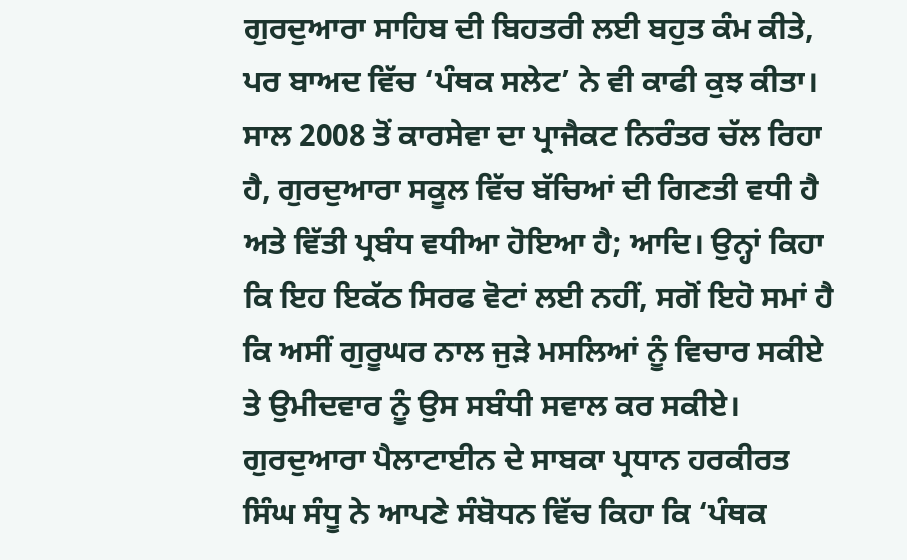ਗੁਰਦੁਆਰਾ ਸਾਹਿਬ ਦੀ ਬਿਹਤਰੀ ਲਈ ਬਹੁਤ ਕੰਮ ਕੀਤੇ, ਪਰ ਬਾਅਦ ਵਿੱਚ ‘ਪੰਥਕ ਸਲੇਟ’ ਨੇ ਵੀ ਕਾਫੀ ਕੁਝ ਕੀਤਾ। ਸਾਲ 2008 ਤੋਂ ਕਾਰਸੇਵਾ ਦਾ ਪ੍ਰਾਜੈਕਟ ਨਿਰੰਤਰ ਚੱਲ ਰਿਹਾ ਹੈ, ਗੁਰਦੁਆਰਾ ਸਕੂਲ ਵਿੱਚ ਬੱਚਿਆਂ ਦੀ ਗਿਣਤੀ ਵਧੀ ਹੈ ਅਤੇ ਵਿੱਤੀ ਪ੍ਰਬੰਧ ਵਧੀਆ ਹੋਇਆ ਹੈ; ਆਦਿ। ਉਨ੍ਹਾਂ ਕਿਹਾ ਕਿ ਇਹ ਇਕੱਠ ਸਿਰਫ ਵੋਟਾਂ ਲਈ ਨਹੀਂ, ਸਗੋਂ ਇਹੋ ਸਮਾਂ ਹੈ ਕਿ ਅਸੀਂ ਗੁਰੂਘਰ ਨਾਲ ਜੁੜੇ ਮਸਲਿਆਂ ਨੂੰ ਵਿਚਾਰ ਸਕੀਏ ਤੇ ਉਮੀਦਵਾਰ ਨੂੰ ਉਸ ਸਬੰਧੀ ਸਵਾਲ ਕਰ ਸਕੀਏ।
ਗੁਰਦੁਆਰਾ ਪੈਲਾਟਾਈਨ ਦੇ ਸਾਬਕਾ ਪ੍ਰਧਾਨ ਹਰਕੀਰਤ ਸਿੰਘ ਸੰਧੂ ਨੇ ਆਪਣੇ ਸੰਬੋਧਨ ਵਿੱਚ ਕਿਹਾ ਕਿ ‘ਪੰਥਕ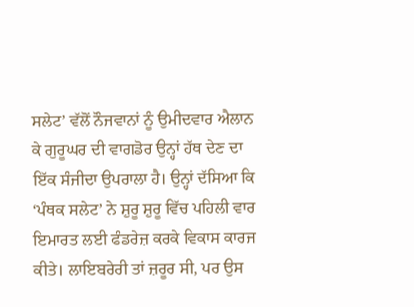ਸਲੇਟ’ ਵੱਲੋਂ ਨੌਜਵਾਨਾਂ ਨੂੰ ਉਮੀਦਵਾਰ ਐਲਾਨ ਕੇ ਗੁਰੂਘਰ ਦੀ ਵਾਗਡੋਰ ਉਨ੍ਹਾਂ ਹੱਥ ਦੇਣ ਦਾ ਇੱਕ ਸੰਜੀਦਾ ਉਪਰਾਲਾ ਹੈ। ਉਨ੍ਹਾਂ ਦੱਸਿਆ ਕਿ ‘ਪੰਥਕ ਸਲੇਟ’ ਨੇ ਸ਼ੁਰੂ ਸ਼ੁਰੂ ਵਿੱਚ ਪਹਿਲੀ ਵਾਰ ਇਮਾਰਤ ਲਈ ਫੰਡਰੇਜ਼ ਕਰਕੇ ਵਿਕਾਸ ਕਾਰਜ ਕੀਤੇ। ਲਾਇਬਰੇਰੀ ਤਾਂ ਜ਼ਰੂਰ ਸੀ, ਪਰ ਉਸ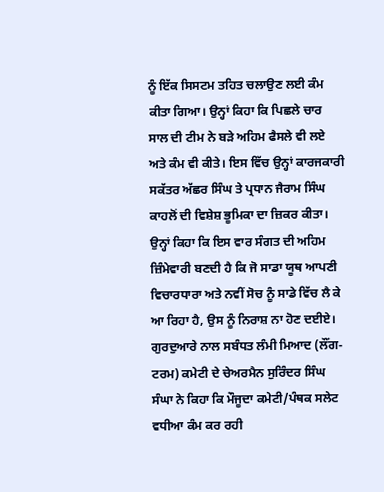ਨੂੰ ਇੱਕ ਸਿਸਟਮ ਤਹਿਤ ਚਲਾਉਣ ਲਈ ਕੰਮ ਕੀਤਾ ਗਿਆ। ਉਨ੍ਹਾਂ ਕਿਹਾ ਕਿ ਪਿਛਲੇ ਚਾਰ ਸਾਲ ਦੀ ਟੀਮ ਨੇ ਬੜੇ ਅਹਿਮ ਫੈਸਲੇ ਵੀ ਲਏ ਅਤੇ ਕੰਮ ਵੀ ਕੀਤੇ। ਇਸ ਵਿੱਚ ਉਨ੍ਹਾਂ ਕਾਰਜਕਾਰੀ ਸਕੱਤਰ ਅੱਛਰ ਸਿੰਘ ਤੇ ਪ੍ਰਧਾਨ ਜੈਰਾਮ ਸਿੰਘ ਕਾਹਲੋਂ ਦੀ ਵਿਸ਼ੇਸ਼ ਭੂਮਿਕਾ ਦਾ ਜ਼ਿਕਰ ਕੀਤਾ। ਉਨ੍ਹਾਂ ਕਿਹਾ ਕਿ ਇਸ ਵਾਰ ਸੰਗਤ ਦੀ ਅਹਿਮ ਜ਼ਿੰਮੇਵਾਰੀ ਬਣਦੀ ਹੈ ਕਿ ਜੋ ਸਾਡਾ ਯੂਥ ਆਪਣੀ ਵਿਚਾਰਧਾਰਾ ਅਤੇ ਨਵੀਂ ਸੋਚ ਨੂੰ ਸਾਡੇ ਵਿੱਚ ਲੈ ਕੇ ਆ ਰਿਹਾ ਹੈ, ਉਸ ਨੂੰ ਨਿਰਾਸ਼ ਨਾ ਹੋਣ ਦਈਏ।
ਗੁਰਦੁਆਰੇ ਨਾਲ ਸਬੰਧਤ ਲੰਮੀ ਮਿਆਦ (ਲੌਂਗ-ਟਰਮ) ਕਮੇਟੀ ਦੇ ਚੇਅਰਮੈਨ ਸੁਰਿੰਦਰ ਸਿੰਘ ਸੰਘਾ ਨੇ ਕਿਹਾ ਕਿ ਮੌਜੂਦਾ ਕਮੇਟੀ/ਪੰਥਕ ਸਲੇਟ ਵਧੀਆ ਕੰਮ ਕਰ ਰਹੀ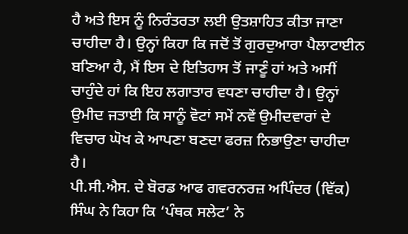ਹੈ ਅਤੇ ਇਸ ਨੂੰ ਨਿਰੰਤਰਤਾ ਲਈ ਉਤਸ਼ਾਹਿਤ ਕੀਤਾ ਜਾਣਾ ਚਾਹੀਦਾ ਹੈ। ਉਨ੍ਹਾਂ ਕਿਹਾ ਕਿ ਜਦੋਂ ਤੋਂ ਗੁਰਦੁਆਰਾ ਪੈਲਾਟਾਈਨ ਬਣਿਆ ਹੈ, ਮੈਂ ਇਸ ਦੇ ਇਤਿਹਾਸ ਤੋਂ ਜਾਣੂੰ ਹਾਂ ਅਤੇ ਅਸੀਂ ਚਾਹੁੰਦੇ ਹਾਂ ਕਿ ਇਹ ਲਗਾਤਾਰ ਵਧਣਾ ਚਾਹੀਦਾ ਹੈ। ਉਨ੍ਹਾਂ ਉਮੀਦ ਜਤਾਈ ਕਿ ਸਾਨੂੰ ਵੋਟਾਂ ਸਮੇਂ ਨਵੇਂ ਉਮੀਦਵਾਰਾਂ ਦੇ ਵਿਚਾਰ ਘੋਖ ਕੇ ਆਪਣਾ ਬਣਦਾ ਫਰਜ਼ ਨਿਭਾਉਣਾ ਚਾਹੀਦਾ ਹੈ।
ਪੀ.ਸੀ.ਐਸ. ਦੇ ਬੋਰਡ ਆਫ ਗਵਰਨਰਜ਼ ਅਪਿੰਦਰ (ਵਿੱਕ) ਸਿੰਘ ਨੇ ਕਿਹਾ ਕਿ ‘ਪੰਥਕ ਸਲੇਟ’ ਨੇ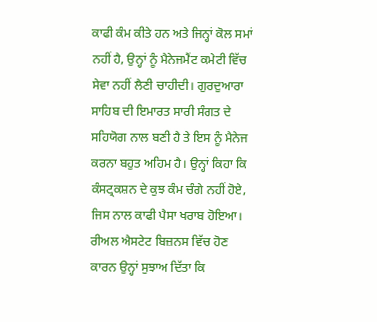ਕਾਫੀ ਕੰਮ ਕੀਤੇ ਹਨ ਅਤੇ ਜਿਨ੍ਹਾਂ ਕੋਲ ਸਮਾਂ ਨਹੀਂ ਹੈ, ਉਨ੍ਹਾਂ ਨੂੰ ਮੈਨੇਜਮੈਂਟ ਕਮੇਟੀ ਵਿੱਚ ਸੇਵਾ ਨਹੀਂ ਲੈਣੀ ਚਾਹੀਦੀ। ਗੁਰਦੁਆਰਾ ਸਾਹਿਬ ਦੀ ਇਮਾਰਤ ਸਾਰੀ ਸੰਗਤ ਦੇ ਸਹਿਯੋਗ ਨਾਲ ਬਣੀ ਹੈ ਤੇ ਇਸ ਨੂੰ ਮੈਨੇਜ ਕਰਨਾ ਬਹੁਤ ਅਹਿਮ ਹੈ। ਉਨ੍ਹਾਂ ਕਿਹਾ ਕਿ ਕੰਸਟ੍ਰਕਸ਼ਨ ਦੇ ਕੁਝ ਕੰਮ ਚੰਗੇ ਨਹੀਂ ਹੋਏ, ਜਿਸ ਨਾਲ ਕਾਫੀ ਪੈਸਾ ਖਰਾਬ ਹੋਇਆ। ਰੀਅਲ ਐਸਟੇਟ ਬਿਜ਼ਨਸ ਵਿੱਚ ਹੋਣ ਕਾਰਨ ਉਨ੍ਹਾਂ ਸੁਝਾਅ ਦਿੱਤਾ ਕਿ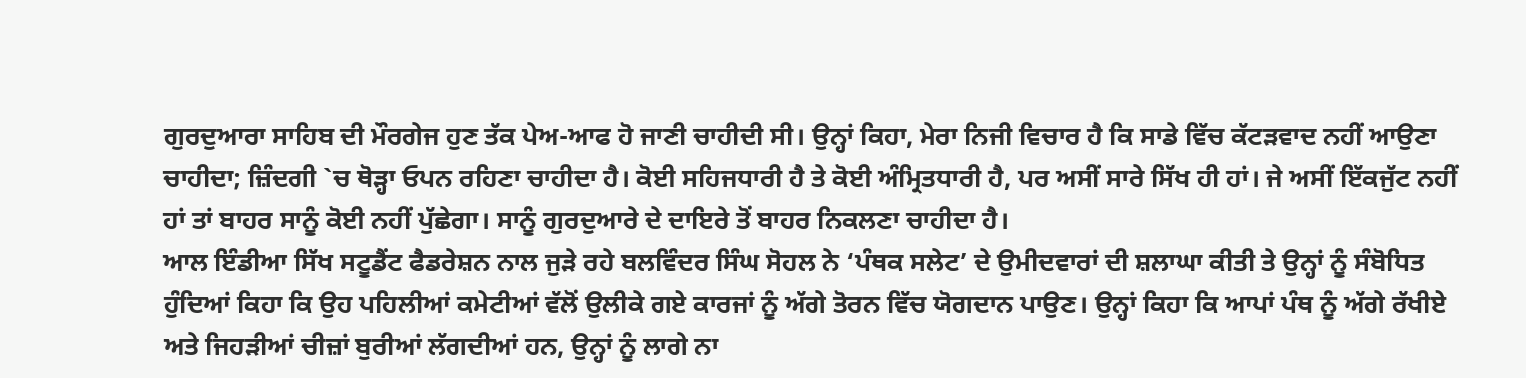ਗੁਰਦੁਆਰਾ ਸਾਹਿਬ ਦੀ ਮੌਰਗੇਜ ਹੁਣ ਤੱਕ ਪੇਅ-ਆਫ ਹੋ ਜਾਣੀ ਚਾਹੀਦੀ ਸੀ। ਉਨ੍ਹਾਂ ਕਿਹਾ, ਮੇਰਾ ਨਿਜੀ ਵਿਚਾਰ ਹੈ ਕਿ ਸਾਡੇ ਵਿੱਚ ਕੱਟੜਵਾਦ ਨਹੀਂ ਆਉਣਾ ਚਾਹੀਦਾ; ਜ਼ਿੰਦਗੀ `ਚ ਥੋੜ੍ਹਾ ਓਪਨ ਰਹਿਣਾ ਚਾਹੀਦਾ ਹੈ। ਕੋਈ ਸਹਿਜਧਾਰੀ ਹੈ ਤੇ ਕੋਈ ਅੰਮ੍ਰਿਤਧਾਰੀ ਹੈ, ਪਰ ਅਸੀਂ ਸਾਰੇ ਸਿੱਖ ਹੀ ਹਾਂ। ਜੇ ਅਸੀਂ ਇੱਕਜੁੱਟ ਨਹੀਂ ਹਾਂ ਤਾਂ ਬਾਹਰ ਸਾਨੂੰ ਕੋਈ ਨਹੀਂ ਪੁੱਛੇਗਾ। ਸਾਨੂੰ ਗੁਰਦੁਆਰੇ ਦੇ ਦਾਇਰੇ ਤੋਂ ਬਾਹਰ ਨਿਕਲਣਾ ਚਾਹੀਦਾ ਹੈ।
ਆਲ ਇੰਡੀਆ ਸਿੱਖ ਸਟੂਡੈਂਟ ਫੈਡਰੇਸ਼ਨ ਨਾਲ ਜੁੜੇ ਰਹੇ ਬਲਵਿੰਦਰ ਸਿੰਘ ਸੋਹਲ ਨੇ ‘ਪੰਥਕ ਸਲੇਟ’ ਦੇ ਉਮੀਦਵਾਰਾਂ ਦੀ ਸ਼ਲਾਘਾ ਕੀਤੀ ਤੇ ਉਨ੍ਹਾਂ ਨੂੰ ਸੰਬੋਧਿਤ ਹੁੰਦਿਆਂ ਕਿਹਾ ਕਿ ਉਹ ਪਹਿਲੀਆਂ ਕਮੇਟੀਆਂ ਵੱਲੋਂ ਉਲੀਕੇ ਗਏ ਕਾਰਜਾਂ ਨੂੰ ਅੱਗੇ ਤੋਰਨ ਵਿੱਚ ਯੋਗਦਾਨ ਪਾਉਣ। ਉਨ੍ਹਾਂ ਕਿਹਾ ਕਿ ਆਪਾਂ ਪੰਥ ਨੂੰ ਅੱਗੇ ਰੱਖੀਏ ਅਤੇ ਜਿਹੜੀਆਂ ਚੀਜ਼ਾਂ ਬੁਰੀਆਂ ਲੱਗਦੀਆਂ ਹਨ, ਉਨ੍ਹਾਂ ਨੂੰ ਲਾਗੇ ਨਾ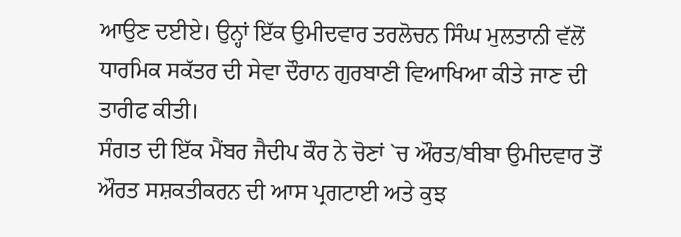ਆਉਣ ਦਈਏ। ਉਨ੍ਹਾਂ ਇੱਕ ਉਮੀਦਵਾਰ ਤਰਲੋਚਨ ਸਿੰਘ ਮੁਲਤਾਨੀ ਵੱਲੋਂ ਧਾਰਮਿਕ ਸਕੱਤਰ ਦੀ ਸੇਵਾ ਦੌਰਾਨ ਗੁਰਬਾਣੀ ਵਿਆਖਿਆ ਕੀਤੇ ਜਾਣ ਦੀ ਤਾਰੀਫ ਕੀਤੀ।
ਸੰਗਤ ਦੀ ਇੱਕ ਮੈਂਬਰ ਜੈਦੀਪ ਕੌਰ ਨੇ ਚੋਣਾਂ `ਚ ਔਰਤ/ਬੀਬਾ ਉਮੀਦਵਾਰ ਤੋਂ ਔਰਤ ਸਸ਼ਕਤੀਕਰਨ ਦੀ ਆਸ ਪ੍ਰਗਟਾਈ ਅਤੇ ਕੁਝ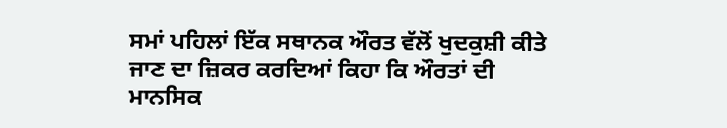ਸਮਾਂ ਪਹਿਲਾਂ ਇੱਕ ਸਥਾਨਕ ਔਰਤ ਵੱਲੋਂ ਖੁਦਕੁਸ਼ੀ ਕੀਤੇ ਜਾਣ ਦਾ ਜ਼ਿਕਰ ਕਰਦਿਆਂ ਕਿਹਾ ਕਿ ਔਰਤਾਂ ਦੀ ਮਾਨਸਿਕ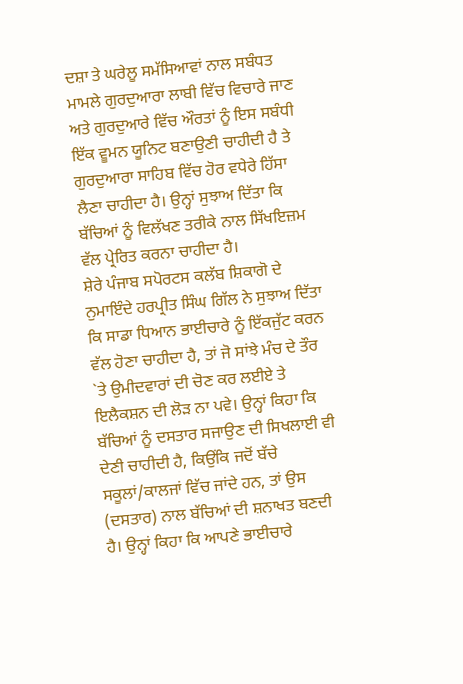ਦਸ਼ਾ ਤੇ ਘਰੇਲੂ ਸਮੱਸਿਆਵਾਂ ਨਾਲ ਸਬੰਧਤ ਮਾਮਲੇ ਗੁਰਦੁਆਰਾ ਲਾਬੀ ਵਿੱਚ ਵਿਚਾਰੇ ਜਾਣ ਅਤੇ ਗੁਰਦੁਆਰੇ ਵਿੱਚ ਔਰਤਾਂ ਨੂੰ ਇਸ ਸਬੰਧੀ ਇੱਕ ਵੂਮਨ ਯੂਨਿਟ ਬਣਾਉਣੀ ਚਾਹੀਦੀ ਹੈ ਤੇ ਗੁਰਦੁਆਰਾ ਸਾਹਿਬ ਵਿੱਚ ਹੋਰ ਵਧੇਰੇ ਹਿੱਸਾ ਲੈਣਾ ਚਾਹੀਦਾ ਹੈ। ਉਨ੍ਹਾਂ ਸੁਝਾਅ ਦਿੱਤਾ ਕਿ ਬੱਚਿਆਂ ਨੂੰ ਵਿਲੱਖਣ ਤਰੀਕੇ ਨਾਲ ਸਿੱਖਇਜ਼ਮ ਵੱਲ ਪ੍ਰੇਰਿਤ ਕਰਨਾ ਚਾਹੀਦਾ ਹੈ।
ਸ਼ੇਰੇ ਪੰਜਾਬ ਸਪੋਰਟਸ ਕਲੱਬ ਸ਼ਿਕਾਗੋ ਦੇ ਨੁਮਾਇੰਦੇ ਹਰਪ੍ਰੀਤ ਸਿੰਘ ਗਿੱਲ ਨੇ ਸੁਝਾਅ ਦਿੱਤਾ ਕਿ ਸਾਡਾ ਧਿਆਨ ਭਾਈਚਾਰੇ ਨੂੰ ਇੱਕਜੁੱਟ ਕਰਨ ਵੱਲ ਹੋਣਾ ਚਾਹੀਦਾ ਹੈ, ਤਾਂ ਜੋ ਸਾਂਝੇ ਮੰਚ ਦੇ ਤੌਰ `ਤੇ ਉਮੀਦਵਾਰਾਂ ਦੀ ਚੋਣ ਕਰ ਲਈਏ ਤੇ ਇਲੈਕਸ਼ਨ ਦੀ ਲੋੜ ਨਾ ਪਵੇ। ਉਨ੍ਹਾਂ ਕਿਹਾ ਕਿ ਬੱਚਿਆਂ ਨੂੰ ਦਸਤਾਰ ਸਜਾਉਣ ਦੀ ਸਿਖਲਾਈ ਵੀ ਦੇਣੀ ਚਾਹੀਦੀ ਹੈ, ਕਿਉਂਕਿ ਜਦੋਂ ਬੱਚੇ ਸਕੂਲਾਂ/ਕਾਲਜਾਂ ਵਿੱਚ ਜਾਂਦੇ ਹਨ, ਤਾਂ ਉਸ (ਦਸਤਾਰ) ਨਾਲ ਬੱਚਿਆਂ ਦੀ ਸ਼ਨਾਖਤ ਬਣਦੀ ਹੈ। ਉਨ੍ਹਾਂ ਕਿਹਾ ਕਿ ਆਪਣੇ ਭਾਈਚਾਰੇ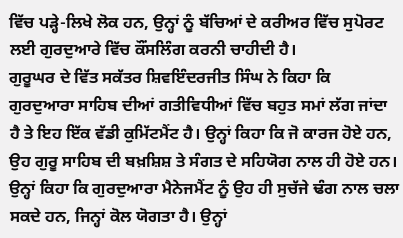ਵਿੱਚ ਪੜ੍ਹੇ-ਲਿਖੇ ਲੋਕ ਹਨ, ਉਨ੍ਹਾਂ ਨੂੰ ਬੱਚਿਆਂ ਦੇ ਕਰੀਅਰ ਵਿੱਚ ਸੁਪੋਰਟ ਲਈ ਗੁਰਦੁਆਰੇ ਵਿੱਚ ਕੌਂਸਲਿੰਗ ਕਰਨੀ ਚਾਹੀਦੀ ਹੈ।
ਗੁਰੂਘਰ ਦੇ ਵਿੱਤ ਸਕੱਤਰ ਸ਼ਿਵਇੰਦਰਜੀਤ ਸਿੰਘ ਨੇ ਕਿਹਾ ਕਿ ਗੁਰਦੁਆਰਾ ਸਾਹਿਬ ਦੀਆਂ ਗਤੀਵਿਧੀਆਂ ਵਿੱਚ ਬਹੁਤ ਸਮਾਂ ਲੱਗ ਜਾਂਦਾ ਹੈ ਤੇ ਇਹ ਇੱਕ ਵੱਡੀ ਕੁਮਿੱਟਮੈਂਟ ਹੈ। ਉਨ੍ਹਾਂ ਕਿਹਾ ਕਿ ਜੋ ਕਾਰਜ ਹੋਏ ਹਨ, ਉਹ ਗੁਰੂ ਸਾਹਿਬ ਦੀ ਬਖ਼ਸ਼ਿਸ਼ ਤੇ ਸੰਗਤ ਦੇ ਸਹਿਯੋਗ ਨਾਲ ਹੀ ਹੋਏ ਹਨ। ਉਨ੍ਹਾਂ ਕਿਹਾ ਕਿ ਗੁਰਦੁਆਰਾ ਮੈਨੇਜਮੈਂਟ ਨੂੰ ਉਹ ਹੀ ਸੁਚੱਜੇ ਢੰਗ ਨਾਲ ਚਲਾ ਸਕਦੇ ਹਨ, ਜਿਨ੍ਹਾਂ ਕੋਲ ਯੋਗਤਾ ਹੈ। ਉਨ੍ਹਾਂ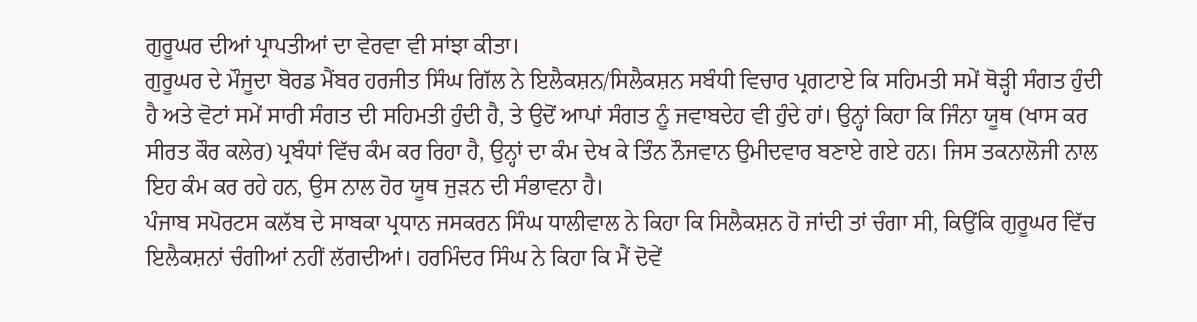ਗੁਰੂਘਰ ਦੀਆਂ ਪ੍ਰਾਪਤੀਆਂ ਦਾ ਵੇਰਵਾ ਵੀ ਸਾਂਝਾ ਕੀਤਾ।
ਗੁਰੂਘਰ ਦੇ ਮੌਜੂਦਾ ਬੋਰਡ ਮੈਂਬਰ ਹਰਜੀਤ ਸਿੰਘ ਗਿੱਲ ਨੇ ਇਲੈਕਸ਼ਨ/ਸਿਲੈਕਸ਼ਨ ਸਬੰਧੀ ਵਿਚਾਰ ਪ੍ਰਗਟਾਏ ਕਿ ਸਹਿਮਤੀ ਸਮੇਂ ਥੋੜ੍ਹੀ ਸੰਗਤ ਹੁੰਦੀ ਹੈ ਅਤੇ ਵੋਟਾਂ ਸਮੇਂ ਸਾਰੀ ਸੰਗਤ ਦੀ ਸਹਿਮਤੀ ਹੁੰਦੀ ਹੈ, ਤੇ ਉਦੋਂ ਆਪਾਂ ਸੰਗਤ ਨੂੰ ਜਵਾਬਦੇਹ ਵੀ ਹੁੰਦੇ ਹਾਂ। ਉਨ੍ਹਾਂ ਕਿਹਾ ਕਿ ਜਿੰਨਾ ਯੂਥ (ਖਾਸ ਕਰ ਸੀਰਤ ਕੌਰ ਕਲੇਰ) ਪ੍ਰਬੰਧਾਂ ਵਿੱਚ ਕੰਮ ਕਰ ਰਿਹਾ ਹੈ, ਉਨ੍ਹਾਂ ਦਾ ਕੰਮ ਦੇਖ ਕੇ ਤਿੰਨ ਨੌਜਵਾਨ ਉਮੀਦਵਾਰ ਬਣਾਏ ਗਏ ਹਨ। ਜਿਸ ਤਕਨਾਲੋਜੀ ਨਾਲ ਇਹ ਕੰਮ ਕਰ ਰਹੇ ਹਨ, ਉਸ ਨਾਲ ਹੋਰ ਯੂਥ ਜੁੜਨ ਦੀ ਸੰਭਾਵਨਾ ਹੈ।
ਪੰਜਾਬ ਸਪੋਰਟਸ ਕਲੱਬ ਦੇ ਸਾਬਕਾ ਪ੍ਰਧਾਨ ਜਸਕਰਨ ਸਿੰਘ ਧਾਲੀਵਾਲ ਨੇ ਕਿਹਾ ਕਿ ਸਿਲੈਕਸ਼ਨ ਹੋ ਜਾਂਦੀ ਤਾਂ ਚੰਗਾ ਸੀ, ਕਿਉਂਕਿ ਗੁਰੂਘਰ ਵਿੱਚ ਇਲੈਕਸ਼ਨਾਂ ਚੰਗੀਆਂ ਨਹੀਂ ਲੱਗਦੀਆਂ। ਹਰਮਿੰਦਰ ਸਿੰਘ ਨੇ ਕਿਹਾ ਕਿ ਮੈਂ ਦੋਵੇਂ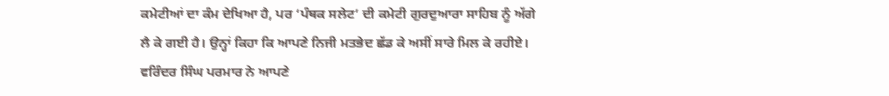ਕਮੇਟੀਆਂ ਦਾ ਕੰਮ ਦੇਖਿਆ ਹੈ, ਪਰ ‘ਪੰਥਕ ਸਲੇਟ’ ਦੀ ਕਮੇਟੀ ਗੁਰਦੁਆਰਾ ਸਾਹਿਬ ਨੂੰ ਅੱਗੇ ਲੈ ਕੇ ਗਈ ਹੈ। ਉਨ੍ਹਾਂ ਕਿਹਾ ਕਿ ਆਪਣੇ ਨਿਜੀ ਮਤਭੇਦ ਛੱਡ ਕੇ ਅਸੀਂ ਸਾਰੇ ਮਿਲ ਕੇ ਰਹੀਏ।
ਵਰਿੰਦਰ ਸਿੰਘ ਪਰਮਾਰ ਨੇ ਆਪਣੇ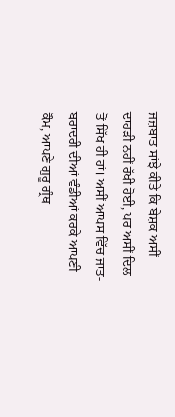ਜਜ਼ਬਾਤ ਸਾਂਝੇ ਕੀਤੇ ਕਿ ਬੇਸ਼ਕ ਅਸੀਂ ਦਾਹੜੀ ਨਹੀਂ ਰੱਖੀ ਹੋਈ, ਪਰ ਅਸੀਂ ਦਿਲ ਤੋਂ ਸਿੱਖ ਹੀ ਹਾਂ। ਅਸੀਂ ਆਪਸ ਵਿੱਚ ਜਾਤ-ਬਰਾਦਰੀ ਦੀਆਂ ਵੰਡੀਆਂ ਕਰਕੇ ਆਪਣੀ ਕੌਮ, ਆਪਣੇ ਗੁਰੂ ਗ੍ਰੰਥ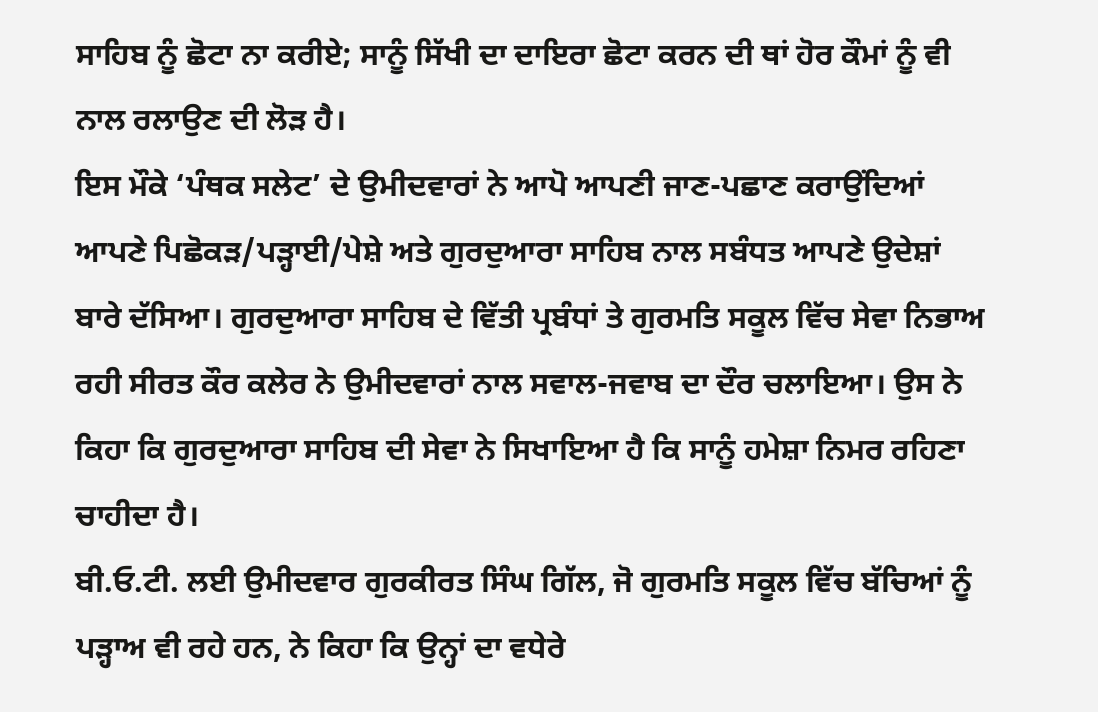ਸਾਹਿਬ ਨੂੰ ਛੋਟਾ ਨਾ ਕਰੀਏ; ਸਾਨੂੰ ਸਿੱਖੀ ਦਾ ਦਾਇਰਾ ਛੋਟਾ ਕਰਨ ਦੀ ਥਾਂ ਹੋਰ ਕੌਮਾਂ ਨੂੰ ਵੀ ਨਾਲ ਰਲਾਉਣ ਦੀ ਲੋੜ ਹੈ।
ਇਸ ਮੌਕੇ ‘ਪੰਥਕ ਸਲੇਟ’ ਦੇ ਉਮੀਦਵਾਰਾਂ ਨੇ ਆਪੋ ਆਪਣੀ ਜਾਣ-ਪਛਾਣ ਕਰਾਉਂਦਿਆਂ ਆਪਣੇ ਪਿਛੋਕੜ/ਪੜ੍ਹਾਈ/ਪੇਸ਼ੇ ਅਤੇ ਗੁਰਦੁਆਰਾ ਸਾਹਿਬ ਨਾਲ ਸਬੰਧਤ ਆਪਣੇ ਉਦੇਸ਼ਾਂ ਬਾਰੇ ਦੱਸਿਆ। ਗੁਰਦੁਆਰਾ ਸਾਹਿਬ ਦੇ ਵਿੱਤੀ ਪ੍ਰਬੰਧਾਂ ਤੇ ਗੁਰਮਤਿ ਸਕੂਲ ਵਿੱਚ ਸੇਵਾ ਨਿਭਾਅ ਰਹੀ ਸੀਰਤ ਕੌਰ ਕਲੇਰ ਨੇ ਉਮੀਦਵਾਰਾਂ ਨਾਲ ਸਵਾਲ-ਜਵਾਬ ਦਾ ਦੌਰ ਚਲਾਇਆ। ਉਸ ਨੇ ਕਿਹਾ ਕਿ ਗੁਰਦੁਆਰਾ ਸਾਹਿਬ ਦੀ ਸੇਵਾ ਨੇ ਸਿਖਾਇਆ ਹੈ ਕਿ ਸਾਨੂੰ ਹਮੇਸ਼ਾ ਨਿਮਰ ਰਹਿਣਾ ਚਾਹੀਦਾ ਹੈ।
ਬੀ.ਓ.ਟੀ. ਲਈ ਉਮੀਦਵਾਰ ਗੁਰਕੀਰਤ ਸਿੰਘ ਗਿੱਲ, ਜੋ ਗੁਰਮਤਿ ਸਕੂਲ ਵਿੱਚ ਬੱਚਿਆਂ ਨੂੰ ਪੜ੍ਹਾਅ ਵੀ ਰਹੇ ਹਨ, ਨੇ ਕਿਹਾ ਕਿ ਉਨ੍ਹਾਂ ਦਾ ਵਧੇਰੇ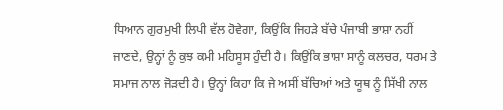ਧਿਆਨ ਗੁਰਮੁਖੀ ਲਿਪੀ ਵੱਲ ਹੋਵੇਗਾ, ਕਿਉਂਕਿ ਜਿਹੜੇ ਬੱਚੇ ਪੰਜਾਬੀ ਭਾਸ਼ਾ ਨਹੀਂ ਜਾਣਦੇ, ਉਨ੍ਹਾਂ ਨੂੰ ਕੁਝ ਕਮੀ ਮਹਿਸੂਸ ਹੁੰਦੀ ਹੈ। ਕਿਉਂਕਿ ਭਾਸ਼ਾ ਸਾਨੂੰ ਕਲਚਰ, ਧਰਮ ਤੇ ਸਮਾਜ ਨਾਲ ਜੋੜਦੀ ਹੈ। ਉਨ੍ਹਾਂ ਕਿਹਾ ਕਿ ਜੇ ਅਸੀਂ ਬੱਚਿਆਂ ਅਤੇ ਯੂਥ ਨੂੰ ਸਿੱਖੀ ਨਾਲ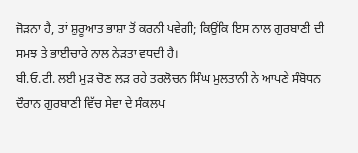ਜੋੜਨਾ ਹੈ, ਤਾਂ ਸ਼ੁਰੂਆਤ ਭਾਸ਼ਾ ਤੋਂ ਕਰਨੀ ਪਵੇਗੀ; ਕਿਉਂਕਿ ਇਸ ਨਾਲ ਗੁਰਬਾਣੀ ਦੀ ਸਮਝ ਤੇ ਭਾਈਚਾਰੇ ਨਾਲ ਨੇੜਤਾ ਵਧਦੀ ਹੈ।
ਬੀ.ਓ.ਟੀ. ਲਈ ਮੁੜ ਚੋਣ ਲੜ ਰਹੇ ਤਰਲੋਚਨ ਸਿੰਘ ਮੁਲਤਾਨੀ ਨੇ ਆਪਣੇ ਸੰਬੋਧਨ ਦੌਰਾਨ ਗੁਰਬਾਣੀ ਵਿੱਚ ਸੇਵਾ ਦੇ ਸੰਕਲਪ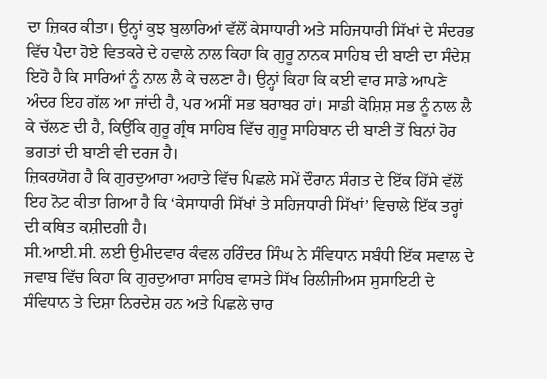ਦਾ ਜ਼ਿਕਰ ਕੀਤਾ। ਉਨ੍ਹਾਂ ਕੁਝ ਬੁਲਾਰਿਆਂ ਵੱਲੋਂ ਕੇਸਾਧਾਰੀ ਅਤੇ ਸਹਿਜਧਾਰੀ ਸਿੱਖਾਂ ਦੇ ਸੰਦਰਭ ਵਿੱਚ ਪੈਦਾ ਹੋਏ ਵਿਤਕਰੇ ਦੇ ਹਵਾਲੇ ਨਾਲ ਕਿਹਾ ਕਿ ਗੁਰੂ ਨਾਨਕ ਸਾਹਿਬ ਦੀ ਬਾਣੀ ਦਾ ਸੰਦੇਸ਼ ਇਹੋ ਹੈ ਕਿ ਸਾਰਿਆਂ ਨੂੰ ਨਾਲ ਲੈ ਕੇ ਚਲਣਾ ਹੈ। ਉਨ੍ਹਾਂ ਕਿਹਾ ਕਿ ਕਈ ਵਾਰ ਸਾਡੇ ਆਪਣੇ ਅੰਦਰ ਇਹ ਗੱਲ ਆ ਜਾਂਦੀ ਹੈ, ਪਰ ਅਸੀਂ ਸਭ ਬਰਾਬਰ ਹਾਂ। ਸਾਡੀ ਕੋਸ਼ਿਸ਼ ਸਭ ਨੂੰ ਨਾਲ ਲੈ ਕੇ ਚੱਲਣ ਦੀ ਹੈ, ਕਿਉਂਕਿ ਗੁਰੂ ਗ੍ਰੰਥ ਸਾਹਿਬ ਵਿੱਚ ਗੁਰੂ ਸਾਹਿਬਾਨ ਦੀ ਬਾਣੀ ਤੋਂ ਬਿਨਾਂ ਹੋਰ ਭਗਤਾਂ ਦੀ ਬਾਣੀ ਵੀ ਦਰਜ ਹੈ।
ਜ਼ਿਕਰਯੋਗ ਹੈ ਕਿ ਗੁਰਦੁਆਰਾ ਅਹਾਤੇ ਵਿੱਚ ਪਿਛਲੇ ਸਮੇਂ ਦੌਰਾਨ ਸੰਗਤ ਦੇ ਇੱਕ ਹਿੱਸੇ ਵੱਲੋਂ ਇਹ ਨੋਟ ਕੀਤਾ ਗਿਆ ਹੈ ਕਿ ‘ਕੇਸਾਧਾਰੀ ਸਿੱਖਾਂ ਤੇ ਸਹਿਜਧਾਰੀ ਸਿੱਖਾਂ’ ਵਿਚਾਲੇ ਇੱਕ ਤਰ੍ਹਾਂ ਦੀ ਕਥਿਤ ਕਸ਼ੀਦਗੀ ਹੈ।
ਸੀ.ਆਈ.ਸੀ. ਲਈ ਉਮੀਦਵਾਰ ਕੰਵਲ ਹਰਿੰਦਰ ਸਿੰਘ ਨੇ ਸੰਵਿਧਾਨ ਸਬੰਧੀ ਇੱਕ ਸਵਾਲ ਦੇ ਜਵਾਬ ਵਿੱਚ ਕਿਹਾ ਕਿ ਗੁਰਦੁਆਰਾ ਸਾਹਿਬ ਵਾਸਤੇ ਸਿੱਖ ਰਿਲੀਜੀਅਸ ਸੁਸਾਇਟੀ ਦੇ ਸੰਵਿਧਾਨ ਤੇ ਦਿਸ਼ਾ ਨਿਰਦੇਸ਼ ਹਨ ਅਤੇ ਪਿਛਲੇ ਚਾਰ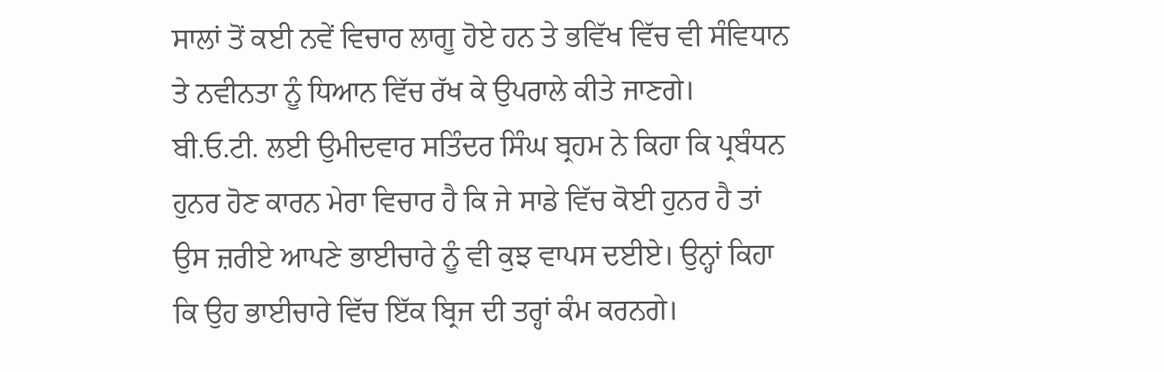ਸਾਲਾਂ ਤੋਂ ਕਈ ਨਵੇਂ ਵਿਚਾਰ ਲਾਗੂ ਹੋਏ ਹਨ ਤੇ ਭਵਿੱਖ ਵਿੱਚ ਵੀ ਸੰਵਿਧਾਨ ਤੇ ਨਵੀਨਤਾ ਨੂੰ ਧਿਆਨ ਵਿੱਚ ਰੱਖ ਕੇ ਉਪਰਾਲੇ ਕੀਤੇ ਜਾਣਗੇ।
ਬੀ.ਓ.ਟੀ. ਲਈ ਉਮੀਦਵਾਰ ਸਤਿੰਦਰ ਸਿੰਘ ਬ੍ਰਹਮ ਨੇ ਕਿਹਾ ਕਿ ਪ੍ਰਬੰਧਨ ਹੁਨਰ ਹੋਣ ਕਾਰਨ ਮੇਰਾ ਵਿਚਾਰ ਹੈ ਕਿ ਜੇ ਸਾਡੇ ਵਿੱਚ ਕੋਈ ਹੁਨਰ ਹੈ ਤਾਂ ਉਸ ਜ਼ਰੀਏ ਆਪਣੇ ਭਾਈਚਾਰੇ ਨੂੰ ਵੀ ਕੁਝ ਵਾਪਸ ਦਈਏ। ਉਨ੍ਹਾਂ ਕਿਹਾ ਕਿ ਉਹ ਭਾਈਚਾਰੇ ਵਿੱਚ ਇੱਕ ਬ੍ਰਿਜ ਦੀ ਤਰ੍ਹਾਂ ਕੰਮ ਕਰਨਗੇ।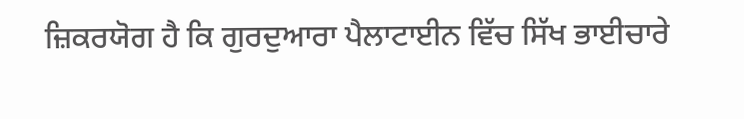ਜ਼ਿਕਰਯੋਗ ਹੈ ਕਿ ਗੁਰਦੁਆਰਾ ਪੈਲਾਟਾਈਨ ਵਿੱਚ ਸਿੱਖ ਭਾਈਚਾਰੇ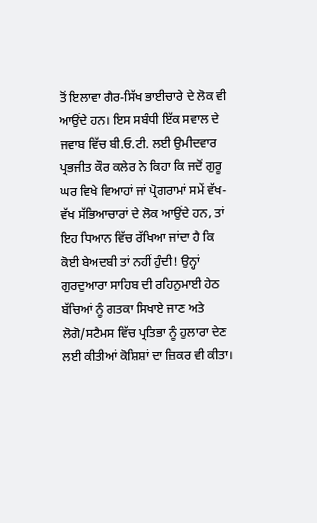ਤੋਂ ਇਲਾਵਾ ਗੈਰ-ਸਿੱਖ ਭਾਈਚਾਰੇ ਦੇ ਲੋਕ ਵੀ ਆਉਂਦੇ ਹਨ। ਇਸ ਸਬੰਧੀ ਇੱਕ ਸਵਾਲ ਦੇ ਜਵਾਬ ਵਿੱਚ ਬੀ.ਓ.ਟੀ. ਲਈ ਉਮੀਦਵਾਰ ਪ੍ਰਭਜੀਤ ਕੌਰ ਕਲੇਰ ਨੇ ਕਿਹਾ ਕਿ ਜਦੋਂ ਗੁਰੂ ਘਰ ਵਿਖੇ ਵਿਆਹਾਂ ਜਾਂ ਪ੍ਰੋਗਰਾਮਾਂ ਸਮੇਂ ਵੱਖ-ਵੱਖ ਸੱਭਿਆਚਾਰਾਂ ਦੇ ਲੋਕ ਆਉਂਦੇ ਹਨ, ਤਾਂ ਇਹ ਧਿਆਨ ਵਿੱਚ ਰੱਖਿਆ ਜਾਂਦਾ ਹੈ ਕਿ ਕੋਈ ਬੇਅਦਬੀ ਤਾਂ ਨਹੀਂ ਹੁੰਦੀ! ਉਨ੍ਹਾਂ ਗੁਰਦੁਆਰਾ ਸਾਹਿਬ ਦੀ ਰਹਿਨੁਮਾਈ ਹੇਠ ਬੱਚਿਆਂ ਨੂੰ ਗਤਕਾ ਸਿਖਾਏ ਜਾਣ ਅਤੇ ਲੋਗੋ/ਸਟੈਮਸ ਵਿੱਚ ਪ੍ਰਤਿਭਾ ਨੂੰ ਹੁਲਾਰਾ ਦੇਣ ਲਈ ਕੀਤੀਆਂ ਕੋਸ਼ਿਸ਼ਾਂ ਦਾ ਜ਼ਿਕਰ ਵੀ ਕੀਤਾ।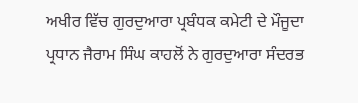ਅਖੀਰ ਵਿੱਚ ਗੁਰਦੁਆਰਾ ਪ੍ਰਬੰਧਕ ਕਮੇਟੀ ਦੇ ਮੌਜੂਦਾ ਪ੍ਰਧਾਨ ਜੈਰਾਮ ਸਿੰਘ ਕਾਹਲੋਂ ਨੇ ਗੁਰਦੁਆਰਾ ਸੰਦਰਭ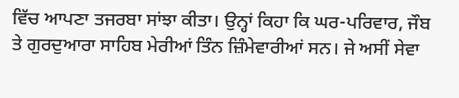ਵਿੱਚ ਆਪਣਾ ਤਜਰਬਾ ਸਾਂਝਾ ਕੀਤਾ। ਉਨ੍ਹਾਂ ਕਿਹਾ ਕਿ ਘਰ-ਪਰਿਵਾਰ, ਜੌਬ ਤੇ ਗੁਰਦੁਆਰਾ ਸਾਹਿਬ ਮੇਰੀਆਂ ਤਿੰਨ ਜ਼ਿੰਮੇਵਾਰੀਆਂ ਸਨ। ਜੇ ਅਸੀਂ ਸੇਵਾ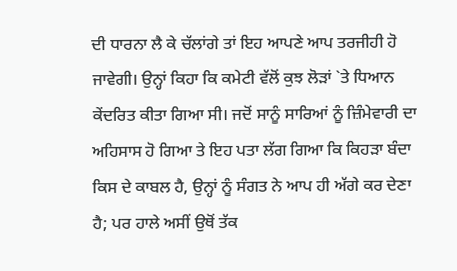ਦੀ ਧਾਰਨਾ ਲੈ ਕੇ ਚੱਲਾਂਗੇ ਤਾਂ ਇਹ ਆਪਣੇ ਆਪ ਤਰਜੀਹੀ ਹੋ ਜਾਵੇਗੀ। ਉਨ੍ਹਾਂ ਕਿਹਾ ਕਿ ਕਮੇਟੀ ਵੱਲੋਂ ਕੁਝ ਲੋੜਾਂ `ਤੇ ਧਿਆਨ ਕੇਂਦਰਿਤ ਕੀਤਾ ਗਿਆ ਸੀ। ਜਦੋਂ ਸਾਨੂੰ ਸਾਰਿਆਂ ਨੂੰ ਜ਼ਿੰਮੇਵਾਰੀ ਦਾ ਅਹਿਸਾਸ ਹੋ ਗਿਆ ਤੇ ਇਹ ਪਤਾ ਲੱਗ ਗਿਆ ਕਿ ਕਿਹੜਾ ਬੰਦਾ ਕਿਸ ਦੇ ਕਾਬਲ ਹੈ, ਉਨ੍ਹਾਂ ਨੂੰ ਸੰਗਤ ਨੇ ਆਪ ਹੀ ਅੱਗੇ ਕਰ ਦੇਣਾ ਹੈ; ਪਰ ਹਾਲੇ ਅਸੀਂ ਉਥੋਂ ਤੱਕ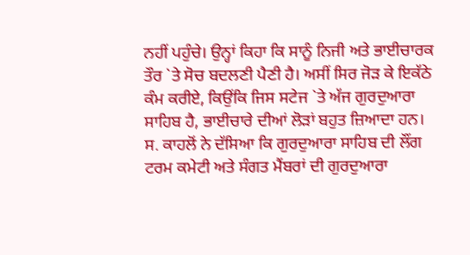ਨਹੀਂ ਪਹੁੰਚੇ। ਉਨ੍ਹਾਂ ਕਿਹਾ ਕਿ ਸਾਨੂੰ ਨਿਜੀ ਅਤੇ ਭਾਈਚਾਰਕ ਤੌਰ `ਤੇ ਸੋਚ ਬਦਲਣੀ ਪੈਣੀ ਹੈ। ਅਸੀਂ ਸਿਰ ਜੋੜ ਕੇ ਇਕੱਠੇ ਕੰਮ ਕਰੀਏ, ਕਿਉਂਕਿ ਜਿਸ ਸਟੇਜ `ਤੇ ਅੱਜ ਗੁਰਦੁਆਰਾ ਸਾਹਿਬ ਹੈ, ਭਾਈਚਾਰੇ ਦੀਆਂ ਲੋੜਾਂ ਬਹੁਤ ਜ਼ਿਆਦਾ ਹਨ।
ਸ. ਕਾਹਲੋਂ ਨੇ ਦੱਸਿਆ ਕਿ ਗੁਰਦੁਆਰਾ ਸਾਹਿਬ ਦੀ ਲੌਂਗ ਟਰਮ ਕਮੇਟੀ ਅਤੇ ਸੰਗਤ ਮੈਂਬਰਾਂ ਦੀ ਗੁਰਦੁਆਰਾ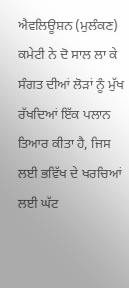ਐਵਲਿਊਸ਼ਨ (ਮੁਲੰਕਣ) ਕਮੇਟੀ ਨੇ ਦੋ ਸਾਲ ਲਾ ਕੇ ਸੰਗਤ ਦੀਆਂ ਲੋੜਾਂ ਨੂੰ ਮੁੱਖ ਰੱਖਦਿਆਂ ਇੱਕ ਪਲਾਨ ਤਿਆਰ ਕੀਤਾ ਹੈ, ਜਿਸ ਲਈ ਭਵਿੱਖ ਦੇ ਖਰਚਿਆਂ ਲਈ ਘੱਟ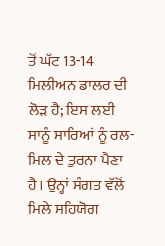ਤੋਂ ਘੱਟ 13-14 ਮਿਲੀਅਨ ਡਾਲਰ ਦੀ ਲੋੜ ਹੈ; ਇਸ ਲਈ ਸਾਨੂੰ ਸਾਰਿਆਂ ਨੂੰ ਰਲ-ਮਿਲ ਦੇ ਤੁਰਨਾ ਪੈਣਾ ਹੈ। ਉਨ੍ਹਾਂ ਸੰਗਤ ਵੱਲੋਂ ਮਿਲੇ ਸਹਿਯੋਗ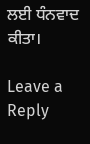ਲਈ ਧੰਨਵਾਦ ਕੀਤਾ।

Leave a Reply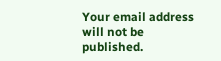Your email address will not be published.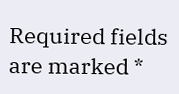Required fields are marked *